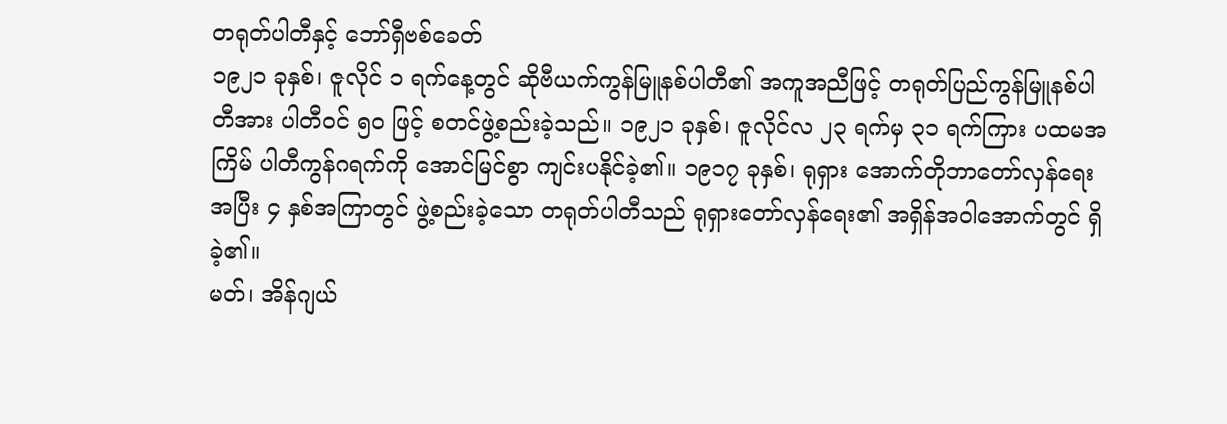တရုတ်ပါတီနှင့် ဘော်ရှီဗစ်ခေတ်
၁၉၂၁ ခုနှစ်၊ ဇူလိုင် ၁ ရက်နေ့တွင် ဆိုဗီယက်ကွန်မြူနစ်ပါတီ၏ အကူအညီဖြင့် တရုတ်ပြည်ကွန်မြူနစ်ပါတီအား ပါတီဝင် ၅၀ ဖြင့် စတင်ဖွဲ့စည်းခဲ့သည်။ ၁၉၂၁ ခုနှစ်၊ ဇူလိုင်လ ၂၃ ရက်မှ ၃၁ ရက်ကြား ပထမအကြိမ် ပါတီကွန်ဂရက်ကို အောင်မြင်စွာ ကျင်းပနိုင်ခဲ့၏။ ၁၉၁၇ ခုနှစ်၊ ရုရှား အောက်တိုဘာတော်လှန်ရေးအပြီး ၄ နှစ်အကြာတွင် ဖွဲ့စည်းခဲ့သော တရုတ်ပါတီသည် ရုရှားတော်လှန်ရေး၏ အရှိန်အဝါအောက်တွင် ရှိခဲ့၏။
မတ်၊ အိန်ဂျယ်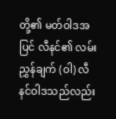တို့၏ မတ်ဝါဒအပြင် လီနင်၏ လမ်းညွှန်ချက် (ဝါ) လီနင်ဝါဒသည်လည်း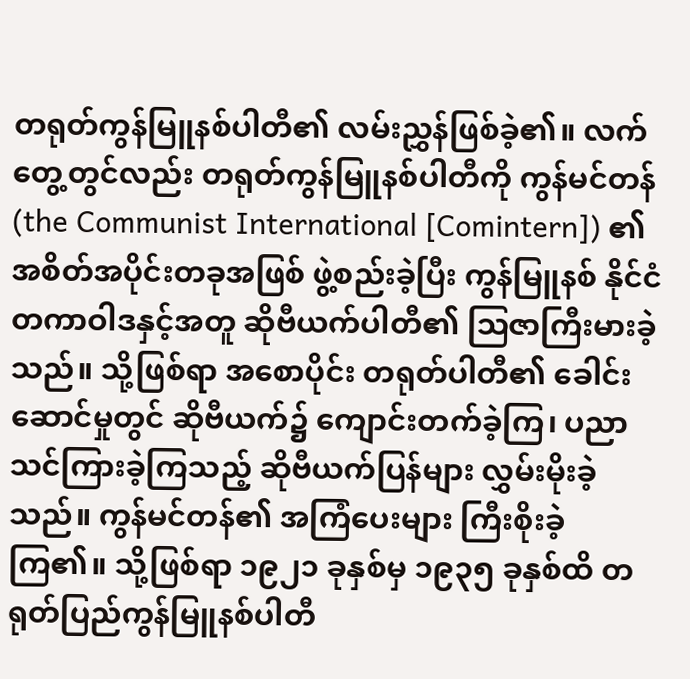တရုတ်ကွန်မြူနစ်ပါတီ၏ လမ်းညွှန်ဖြစ်ခဲ့၏။ လက်တွေ့တွင်လည်း တရုတ်ကွန်မြူနစ်ပါတီကို ကွန်မင်တန် (the Communist International [Comintern]) ၏ အစိတ်အပိုင်းတခုအဖြစ် ဖွဲ့စည်းခဲ့ပြီး ကွန်မြူနစ် နိုင်ငံတကာဝါဒနှင့်အတူ ဆိုဗီယက်ပါတီ၏ ဩဇာကြီးမားခဲ့သည်။ သို့ဖြစ်ရာ အစောပိုင်း တရုတ်ပါတီ၏ ခေါင်းဆောင်မှုတွင် ဆိုဗီယက်၌ ကျောင်းတက်ခဲ့ကြ၊ ပညာသင်ကြားခဲ့ကြသည့် ဆိုဗီယက်ပြန်များ လွှမ်းမိုးခဲ့သည်။ ကွန်မင်တန်၏ အကြံပေးများ ကြီးစိုးခဲ့ကြ၏။ သို့ဖြစ်ရာ ၁၉၂၁ ခုနှစ်မှ ၁၉၃၅ ခုနှစ်ထိ တရုတ်ပြည်ကွန်မြူနစ်ပါတီ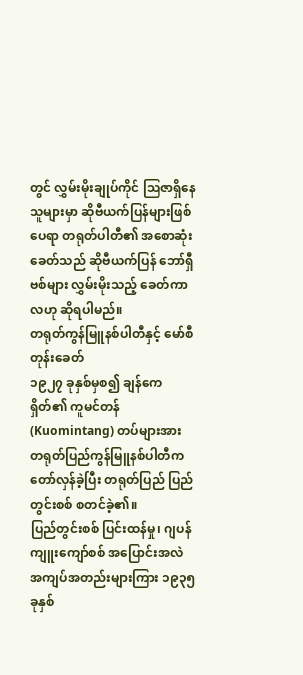တွင် လွှမ်းမိုးချုပ်ကိုင် ဩဇာရှိနေသူများမှာ ဆိုဗီယက်ပြန်များဖြစ်ပေရာ တရုတ်ပါတီ၏ အစောဆုံးခေတ်သည် ဆိုဗီယက်ပြန် ဘော်ရှီဗစ်များ လွှမ်းမိုးသည့် ခေတ်ကာလဟု ဆိုရပါမည်။
တရုတ်ကွန်မြူနစ်ပါတီနှင့် မော်စီတုန်းခေတ်
၁၉၂၇ ခုနှစ်မှစ၍ ချန်ကေရှိတ်၏ ကူမင်တန် (Kuomintang) တပ်များအား တရုတ်ပြည်ကွန်မြူနစ်ပါတီက တော်လှန်ခဲ့ပြီး တရုတ်ပြည် ပြည်တွင်းစစ် စတင်ခဲ့၏။
ပြည်တွင်းစစ် ပြင်းထန်မှု၊ ဂျပန်ကျူးကျော်စစ် အပြောင်းအလဲ အကျပ်အတည်းများကြား ၁၉၃၅ ခုနှစ်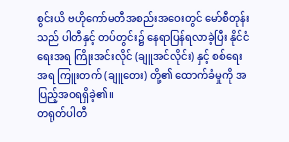စွင်းယိ ဗဟိုကော်မတီအစည်းအဝေးတွင် မော်စီတုန်းသည် ပါတီနှင့် တပ်တွင်း၌ နေရာပြန်ရလာခဲ့ပြီး နိုင်ငံရေးအရ ကြိုးအင်းလိုင် (ချူအင်လိုင်း) နှင့် စစ်ရေးအရ ကြူးတက် (ချူတေး) တို့၏ ထောက်ခံမှုကို အပြည့်အဝရရှိခဲ့၏။
တရုတ်ပါတီ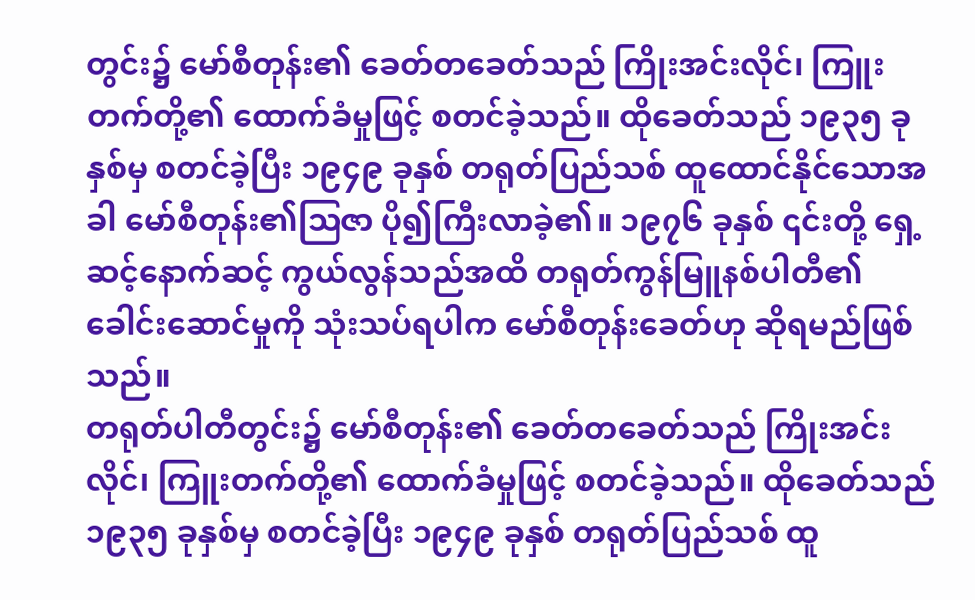တွင်း၌ မော်စီတုန်း၏ ခေတ်တခေတ်သည် ကြိုးအင်းလိုင်၊ ကြူးတက်တို့၏ ထောက်ခံမှုဖြင့် စတင်ခဲ့သည်။ ထိုခေတ်သည် ၁၉၃၅ ခုနှစ်မှ စတင်ခဲ့ပြီး ၁၉၄၉ ခုနှစ် တရုတ်ပြည်သစ် ထူထောင်နိုင်သောအခါ မော်စီတုန်း၏ဩဇာ ပို၍ကြီးလာခဲ့၏။ ၁၉၇၆ ခုနှစ် ၎င်းတို့ ရှေ့ဆင့်နောက်ဆင့် ကွယ်လွန်သည်အထိ တရုတ်ကွန်မြူနစ်ပါတီ၏ ခေါင်းဆောင်မှုကို သုံးသပ်ရပါက မော်စီတုန်းခေတ်ဟု ဆိုရမည်ဖြစ်သည်။
တရုတ်ပါတီတွင်း၌ မော်စီတုန်း၏ ခေတ်တခေတ်သည် ကြိုးအင်းလိုင်၊ ကြူးတက်တို့၏ ထောက်ခံမှုဖြင့် စတင်ခဲ့သည်။ ထိုခေတ်သည် ၁၉၃၅ ခုနှစ်မှ စတင်ခဲ့ပြီး ၁၉၄၉ ခုနှစ် တရုတ်ပြည်သစ် ထူ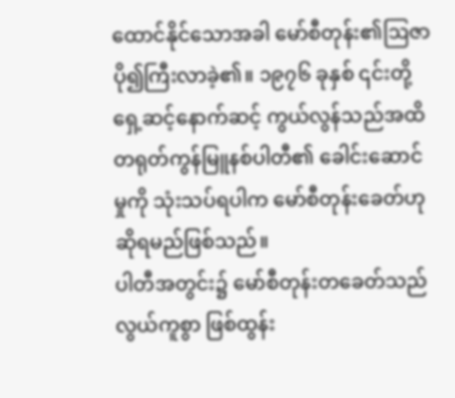ထောင်နိုင်သောအခါ မော်စီတုန်း၏ဩဇာ ပို၍ကြီးလာခဲ့၏။ ၁၉၇၆ ခုနှစ် ၎င်းတို့ ရှေ့ဆင့်နောက်ဆင့် ကွယ်လွန်သည်အထိ တရုတ်ကွန်မြူနစ်ပါတီ၏ ခေါင်းဆောင်မှုကို သုံးသပ်ရပါက မော်စီတုန်းခေတ်ဟု ဆိုရမည်ဖြစ်သည်။
ပါတီအတွင်း၌ မော်စီတုန်းတခေတ်သည် လွယ်ကူစွာ ဖြစ်ထွန်း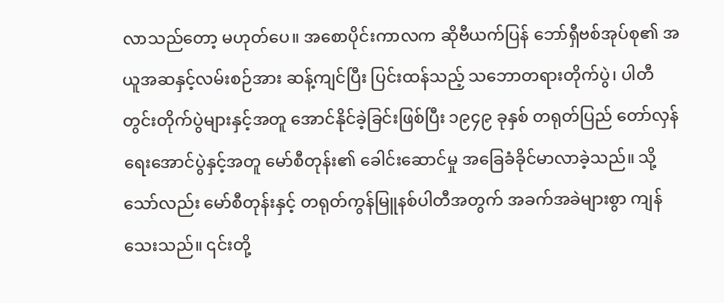လာသည်တော့ မဟုတ်ပေ။ အစောပိုင်းကာလက ဆိုဗီယက်ပြန် ဘော်ရှီဗစ်အုပ်စု၏ အယူအဆနှင့်လမ်းစဉ်အား ဆန့်ကျင်ပြီး ပြင်းထန်သည့် သဘောတရားတိုက်ပွဲ၊ ပါတီတွင်းတိုက်ပွဲများနှင့်အတူ အောင်နိုင်ခဲ့ခြင်းဖြစ်ပြီး ၁၉၄၉ ခုနှစ် တရုတ်ပြည် တော်လှန်ရေးအောင်ပွဲနှင့်အတူ မော်စီတုန်း၏ ခေါင်းဆောင်မှု အခြေခံခိုင်မာလာခဲ့သည်။ သို့သော်လည်း မော်စီတုန်းနှင့် တရုတ်ကွန်မြူနစ်ပါတီအတွက် အခက်အခဲများစွာ ကျန်သေးသည်။ ၎င်းတို့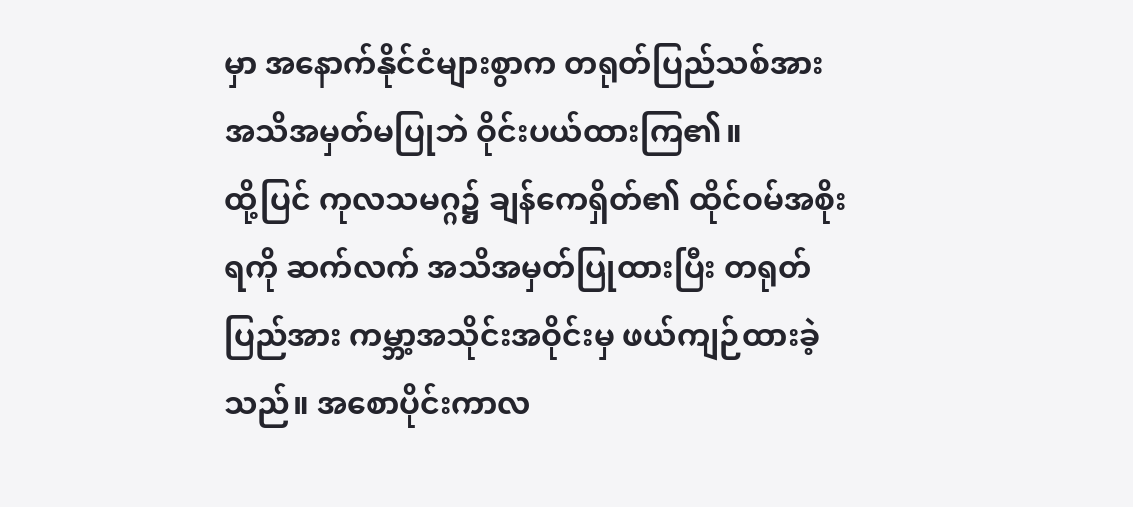မှာ အနောက်နိုင်ငံများစွာက တရုတ်ပြည်သစ်အား အသိအမှတ်မပြုဘဲ ဝိုင်းပယ်ထားကြ၏။
ထို့ပြင် ကုလသမဂ္ဂ၌ ချန်ကေရှိတ်၏ ထိုင်ဝမ်အစိုးရကို ဆက်လက် အသိအမှတ်ပြုထားပြီး တရုတ်ပြည်အား ကမ္ဘာ့အသိုင်းအဝိုင်းမှ ဖယ်ကျဉ်ထားခဲ့သည်။ အစောပိုင်းကာလ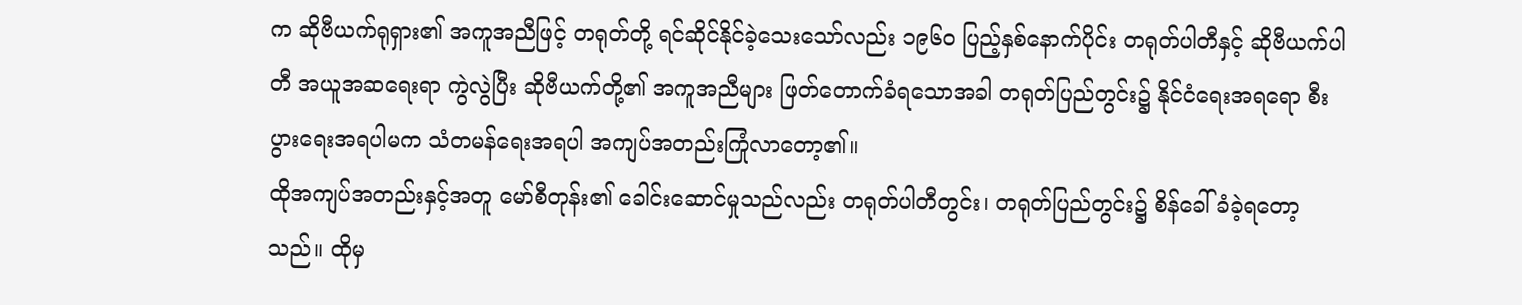က ဆိုဗီယက်ရုရှား၏ အကူအညီဖြင့် တရုတ်တို့ ရင်ဆိုင်နိုင်ခဲ့သေးသော်လည်း ၁၉၆၀ ပြည့်နှစ်နောက်ပိုင်း တရုတ်ပါတီနှင့် ဆိုဗီယက်ပါတီ အယူအဆရေးရာ ကွဲလွဲပြီး ဆိုဗီယက်တို့၏ အကူအညီများ ဖြတ်တောက်ခံရသောအခါ တရုတ်ပြည်တွင်း၌ နိုင်ငံရေးအရရော စီးပွားရေးအရပါမက သံတမန်ရေးအရပါ အကျပ်အတည်းကြုံလာတော့၏။
ထိုအကျပ်အတည်းနှင့်အတူ မော်စီတုန်း၏ ခေါင်းဆောင်မှုသည်လည်း တရုတ်ပါတီတွင်း၊ တရုတ်ပြည်တွင်း၌ စိန်ခေါ်ခံခဲ့ရတော့သည်။ ထိုမှ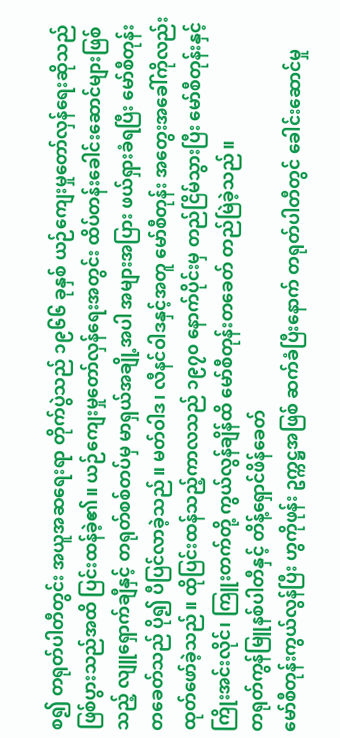စ၍ တရုတ်ပါတီတွင်း အယူအဆရေးရာ တိုက်ပွဲသည် ၁၉၆၆ ခုနှစ် ယဉ်ကျေးမှုတော်လှန်ရေးဆိုသည် ဖြစ်ပွားသည်အထိ ပြင်းထန်ခဲ့၏။ ယဉ်ကျေးမှုတော်လှန်ရေးအတွင်း ထိပ်တန်းခေါင်းဆောင်များဖြစ်သည့် လျူရှောက်ချီနှင့် တရုတ်စစ်တပ်မှ မာရှယ်အချို့အပါ အများအပြား ဖယ်ရှားခံရပြီး မော်စီတုန်း တခေတ်သည် ပို၍ ပီပြင်လာခဲ့သည်။ မတ်ဝါဒ၊ လီနင်ဝါဒနှင့်အတူ မော်စီတုန်း အတွေးအခေါ်ကိုလည်း ထုတ်ဖော်ခဲ့သည်။ ထိုပြင်းထန်သည့်ကာလသည် ၁၉၇၀ နောက်ပိုင်းမှ တည်ငြိမ်သွားပြီး မော်စီတုန်းနှင့် ကြိုးအင်းလိုင်၊ ကြူးတက်တို့ ကွယ်လွန်ချိန်ထိ မော်စီတုန်းတခေတ် တည်မြဲခဲ့သည်။
တရုတ်ကွန်မြူနစ်ပါတီနှင့် တိန့်ရှောင်ဖိန်ခေတ်
မော်စီတုန်းကွယ်လွန်ပြီး ဟွကိုဖုန်း ဥက္ကဋ္ဌအဖြစ် ဆက်ခံပြီးနောက် တရုတ်ပါတီတွင် ခေါင်းဆောင်မှု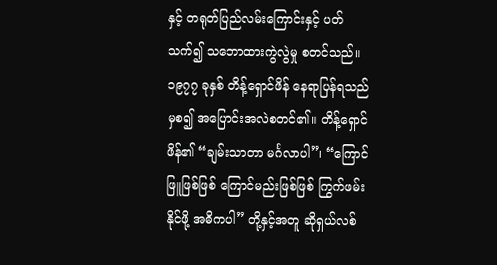နှင့် တရုတ်ပြည်လမ်းကြောင်းနှင့် ပတ်သက်၍ သဘောထားကွဲလွဲမှု စတင်သည်။ ၁၉၇၇ ခုနှစ် တိန့်ရှောင်ဖိန် နေရာပြန်ရသည်မှစ၍ အပြောင်းအလဲစတင်၏။ တိန့်ရှောင်ဖိန်၏ “ချမ်းသာတာ မင်္ဂလာပါ”၊ “ကြောင်ဖြူဖြစ်ဖြစ် ကြောင်မည်းဖြစ်ဖြစ် ကြွက်ဖမ်းနိုင်ဖို့ အဓိကပါ” တို့နှင့်အတူ ဆိုရှယ်လစ်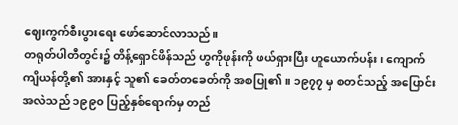ဈေးကွက်စီးပွားရေး ဖော်ဆောင်လာသည်။
တရုတ်ပါတီတွင်း၌ တိန့်ရှောင်ဖိန်သည် ဟွကိုဖုန်းကို ဖယ်ရှားပြီး ဟူယောက်ပန်း၊ ကျောက်ကျိယန်တို့၏ အားနှင့် သူ၏ ခေတ်တခေတ်ကို အစပြု၏။ ၁၉၇၇ မှ စတင်သည့် အပြောင်းအလဲသည် ၁၉၉၀ ပြည့်နှစ်ရောက်မှ တည်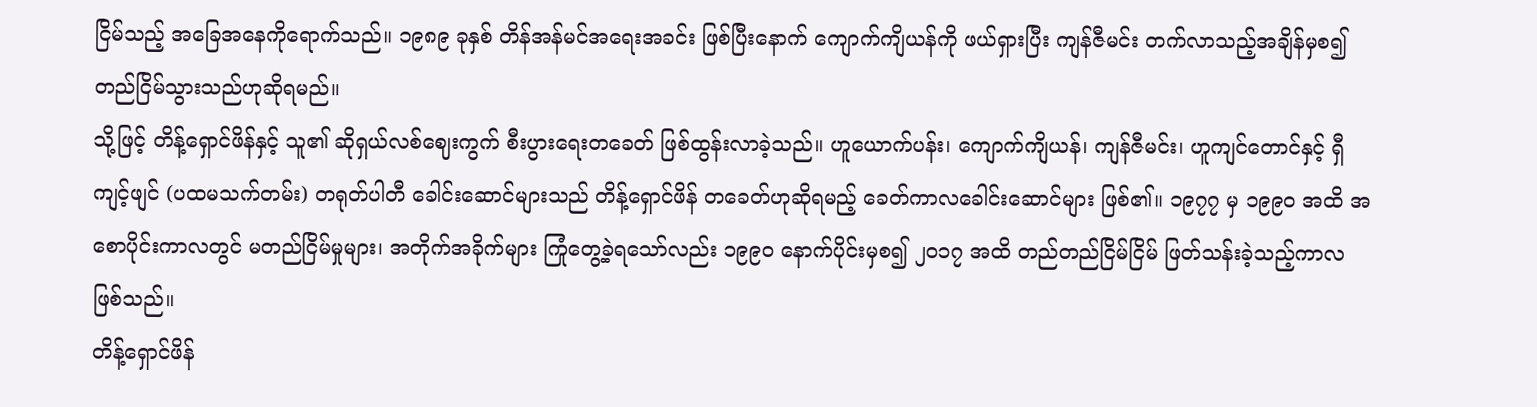ငြိမ်သည့် အခြေအနေကိုရောက်သည်။ ၁၉၈၉ ခုနှစ် တိန်အန်မင်အရေးအခင်း ဖြစ်ပြီးနောက် ကျောက်ကျိယန်ကို ဖယ်ရှားပြီး ကျန်ဇီမင်း တက်လာသည့်အချိန်မှစ၍ တည်ငြိမ်သွားသည်ဟုဆိုရမည်။
သို့ဖြင့် တိန့်ရှောင်ဖိန်နှင့် သူ၏ ဆိုရှယ်လစ်ဈေးကွက် စီးပွားရေးတခေတ် ဖြစ်ထွန်းလာခဲ့သည်။ ဟူယောက်ပန်း၊ ကျောက်ကျိယန်၊ ကျန်ဇီမင်း၊ ဟူကျင်တောင်နှင့် ရှီကျင့်ဖျင် (ပထမသက်တမ်း) တရုတ်ပါတီ ခေါင်းဆောင်များသည် တိန့်ရှောင်ဖိန် တခေတ်ဟုဆိုရမည့် ခေတ်ကာလခေါင်းဆောင်များ ဖြစ်၏။ ၁၉၇၇ မှ ၁၉၉၀ အထိ အစောပိုင်းကာလတွင် မတည်ငြိမ်မှုများ၊ အတိုက်အခိုက်များ ကြုံတွေ့ခဲ့ရသော်လည်း ၁၉၉၀ နောက်ပိုင်းမှစ၍ ၂၀၁၇ အထိ တည်တည်ငြိမ်ငြိမ် ဖြတ်သန်းခဲ့သည့်ကာလ ဖြစ်သည်။
တိန့်ရှောင်ဖိန်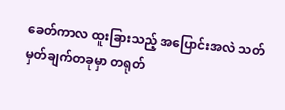ခေတ်ကာလ ထူးခြားသည့် အပြောင်းအလဲ သတ်မှတ်ချက်တခုမှာ တရုတ်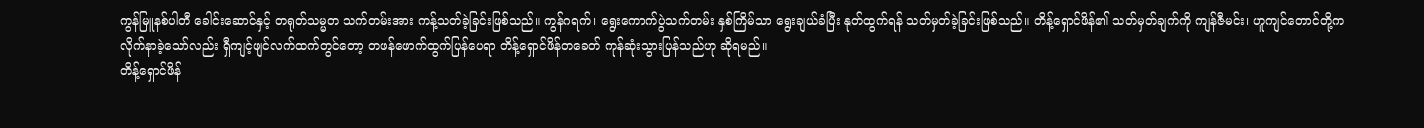ကွန်မြူနစ်ပါတီ ခေါင်းဆောင်နှင့် တရုတ်သမ္မတ သက်တမ်းအား ကန့်သတ်ခဲ့ခြင်းဖြစ်သည်။ ကွန်ဂရက်၊ ရွေးကောက်ပွဲသက်တမ်း နှစ်ကြိမ်သာ ရွေးချယ်ခံပြီး နုတ်ထွက်ရန် သတ်မှတ်ခဲ့ခြင်းဖြစ်သည်။ တိန့်ရှောင်ဖိန်၏ သတ်မှတ်ချက်ကို ကျန်ဇီမင်း၊ ဟူကျင်တောင်တို့က လိုက်နာခဲ့သော်လည်း ရှီကျင့်ဖျင်လက်ထက်တွင်တော့ တဖန်ဖောက်ထွက်ပြန်ပေရာ တိန့်ရှောင်ဖိန်တခေတ် ကုန်ဆုံးသွားပြန်သည်ဟု ဆိုရမည်။
တိန့်ရှောင်ဖိန်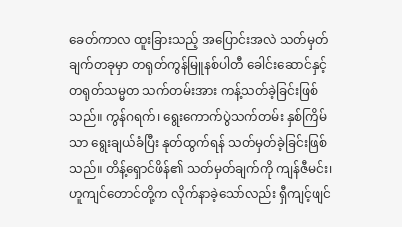ခေတ်ကာလ ထူးခြားသည့် အပြောင်းအလဲ သတ်မှတ်ချက်တခုမှာ တရုတ်ကွန်မြူနစ်ပါတီ ခေါင်းဆောင်နှင့် တရုတ်သမ္မတ သက်တမ်းအား ကန့်သတ်ခဲ့ခြင်းဖြစ်သည်။ ကွန်ဂရက်၊ ရွေးကောက်ပွဲသက်တမ်း နှစ်ကြိမ်သာ ရွေးချယ်ခံပြီး နုတ်ထွက်ရန် သတ်မှတ်ခဲ့ခြင်းဖြစ်သည်။ တိန့်ရှောင်ဖိန်၏ သတ်မှတ်ချက်ကို ကျန်ဇီမင်း၊ ဟူကျင်တောင်တို့က လိုက်နာခဲ့သော်လည်း ရှီကျင့်ဖျင်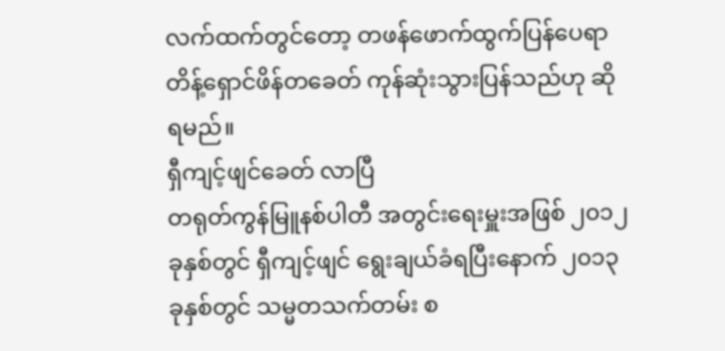လက်ထက်တွင်တော့ တဖန်ဖောက်ထွက်ပြန်ပေရာ တိန့်ရှောင်ဖိန်တခေတ် ကုန်ဆုံးသွားပြန်သည်ဟု ဆိုရမည်။
ရှီကျင့်ဖျင်ခေတ် လာပြီ
တရုတ်ကွန်မြူနစ်ပါတီ အတွင်းရေးမှူးအဖြစ် ၂၀၁၂ ခုနှစ်တွင် ရှီကျင့်ဖျင် ရွေးချယ်ခံရပြီးနောက် ၂၀၁၃ ခုနှစ်တွင် သမ္မတသက်တမ်း စ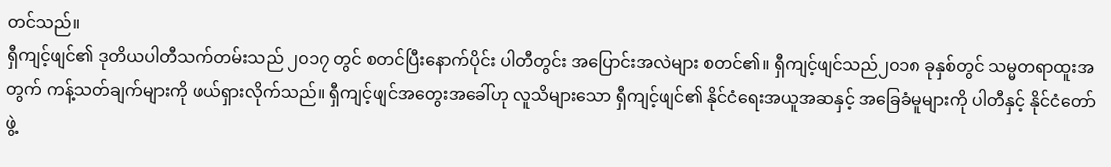တင်သည်။
ရှီကျင့်ဖျင်၏ ဒုတိယပါတီသက်တမ်းသည် ၂၀၁၇ တွင် စတင်ပြီးနောက်ပိုင်း ပါတီတွင်း အပြောင်းအလဲများ စတင်၏။ ရှီကျင့်ဖျင်သည်၂၀၁၈ ခုနှစ်တွင် သမ္မတရာထူးအတွက် ကန့်သတ်ချက်များကို ဖယ်ရှားလိုက်သည်။ ရှီကျင့်ဖျင်အတွေးအခေါ်ဟု လူသိများသော ရှီကျင့်ဖျင်၏ နိုင်ငံရေးအယူအဆနှင့် အခြေခံမူများကို ပါတီနှင့် နိုင်ငံတော်ဖွဲ့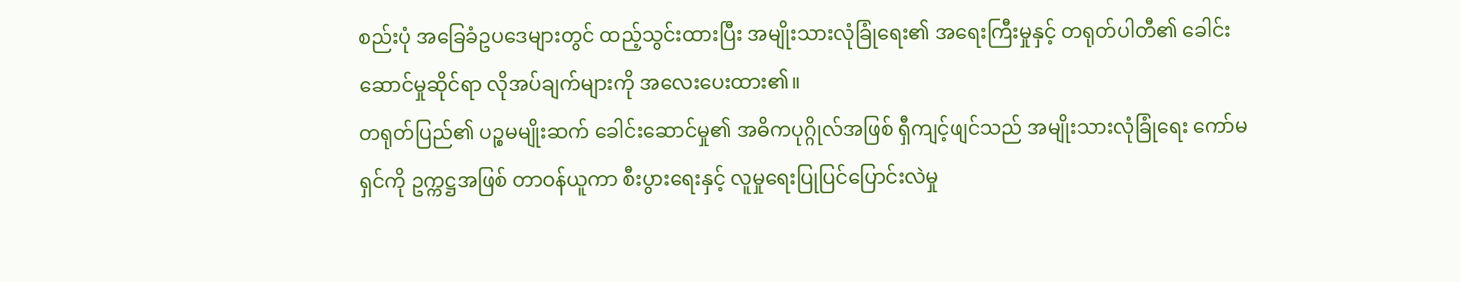စည်းပုံ အခြေခံဥပဒေများတွင် ထည့်သွင်းထားပြီး အမျိုးသားလုံခြုံရေး၏ အရေးကြီးမှုနှင့် တရုတ်ပါတီ၏ ခေါင်းဆောင်မှုဆိုင်ရာ လိုအပ်ချက်များကို အလေးပေးထား၏။
တရုတ်ပြည်၏ ပဉ္စမမျိုးဆက် ခေါင်းဆောင်မှု၏ အဓိကပုဂ္ဂိုလ်အဖြစ် ရှီကျင့်ဖျင်သည် အမျိုးသားလုံခြုံရေး ကော်မရှင်ကို ဥက္ကဋ္ဌအဖြစ် တာဝန်ယူကာ စီးပွားရေးနှင့် လူမှုရေးပြုပြင်ပြောင်းလဲမှု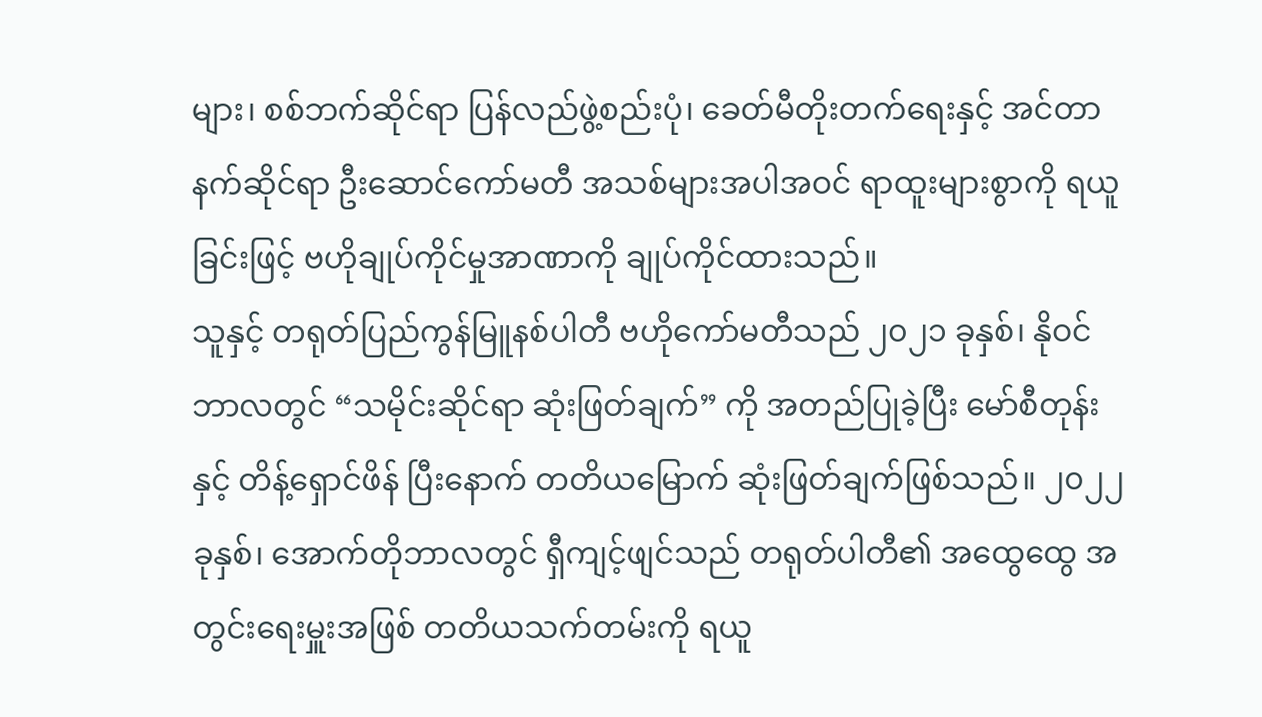များ၊ စစ်ဘက်ဆိုင်ရာ ပြန်လည်ဖွဲ့စည်းပုံ၊ ခေတ်မီတိုးတက်ရေးနှင့် အင်တာနက်ဆိုင်ရာ ဦးဆောင်ကော်မတီ အသစ်များအပါအဝင် ရာထူးများစွာကို ရယူခြင်းဖြင့် ဗဟိုချုပ်ကိုင်မှုအာဏာကို ချုပ်ကိုင်ထားသည်။
သူနှင့် တရုတ်ပြည်ကွန်မြူနစ်ပါတီ ဗဟိုကော်မတီသည် ၂၀၂၁ ခုနှစ်၊ နိုဝင်ဘာလတွင် “သမိုင်းဆိုင်ရာ ဆုံးဖြတ်ချက်” ကို အတည်ပြုခဲ့ပြီး မော်စီတုန်းနှင့် တိန့်ရှောင်ဖိန် ပြီးနောက် တတိယမြောက် ဆုံးဖြတ်ချက်ဖြစ်သည်။ ၂၀၂၂ ခုနှစ်၊ အောက်တိုဘာလတွင် ရှီကျင့်ဖျင်သည် တရုတ်ပါတီ၏ အထွေထွေ အတွင်းရေးမှူးအဖြစ် တတိယသက်တမ်းကို ရယူ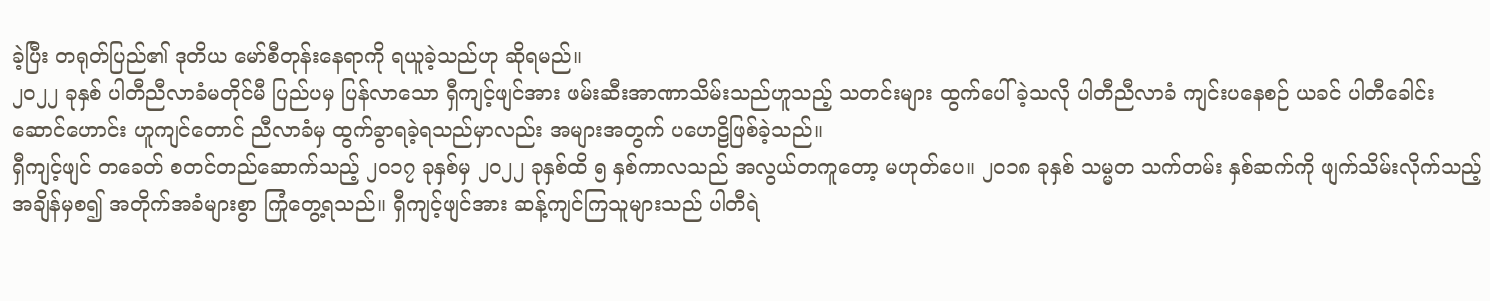ခဲ့ပြီး တရုတ်ပြည်၏ ဒုတိယ မော်စီတုန်းနေရာကို ရယူခဲ့သည်ဟု ဆိုရမည်။
၂၀၂၂ ခုနှစ် ပါတီညီလာခံမတိုင်မီ ပြည်ပမှ ပြန်လာသော ရှီကျင့်ဖျင်အား ဖမ်းဆီးအာဏာသိမ်းသည်ဟူသည့် သတင်းများ ထွက်ပေါ်ခဲ့သလို ပါတီညီလာခံ ကျင်းပနေစဉ် ယခင် ပါတီခေါင်းဆောင်ဟောင်း ဟူကျင်တောင် ညီလာခံမှ ထွက်ခွာရခဲ့ရသည်မှာလည်း အများအတွက် ပဟေဠိဖြစ်ခဲ့သည်။
ရှီကျင့်ဖျင် တခေတ် စတင်တည်ဆောက်သည့် ၂၀၁၇ ခုနှစ်မှ ၂၀၂၂ ခုနှစ်ထိ ၅ နှစ်ကာလသည် အလွယ်တကူတော့ မဟုတ်ပေ။ ၂၀၁၈ ခုနှစ် သမ္မတ သက်တမ်း နှစ်ဆက်ကို ဖျက်သိမ်းလိုက်သည့်အချိန်မှစ၍ အတိုက်အခံများစွာ ကြုံတွေ့ရသည်။ ရှီကျင့်ဖျင်အား ဆန့်ကျင်ကြသူများသည် ပါတီရဲ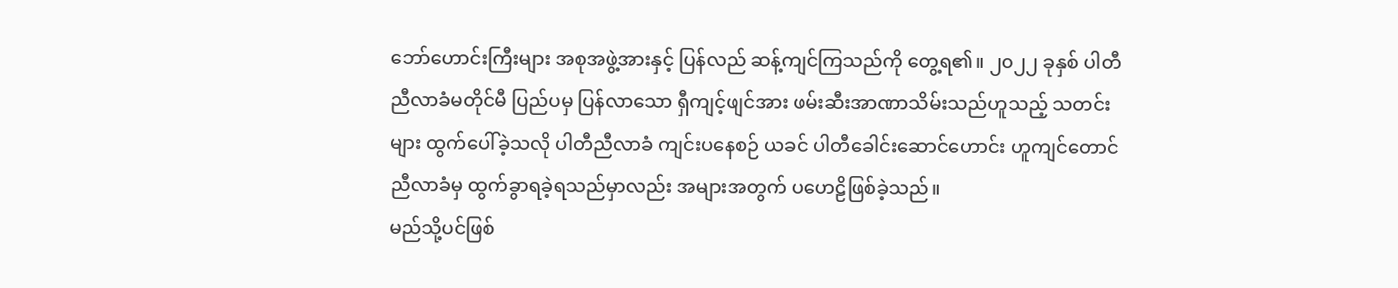ဘော်ဟောင်းကြီးများ အစုအဖွဲ့အားနှင့် ပြန်လည် ဆန့်ကျင်ကြသည်ကို တွေ့ရ၏။ ၂၀၂၂ ခုနှစ် ပါတီညီလာခံမတိုင်မီ ပြည်ပမှ ပြန်လာသော ရှီကျင့်ဖျင်အား ဖမ်းဆီးအာဏာသိမ်းသည်ဟူသည့် သတင်းများ ထွက်ပေါ်ခဲ့သလို ပါတီညီလာခံ ကျင်းပနေစဉ် ယခင် ပါတီခေါင်းဆောင်ဟောင်း ဟူကျင်တောင် ညီလာခံမှ ထွက်ခွာရခဲ့ရသည်မှာလည်း အများအတွက် ပဟေဠိဖြစ်ခဲ့သည်။
မည်သို့ပင်ဖြစ်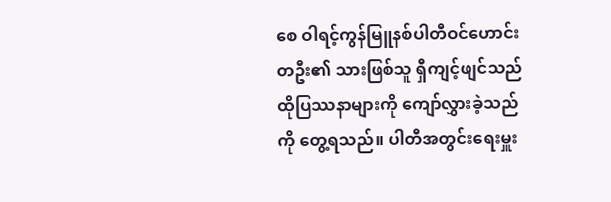စေ ဝါရင့်ကွန်မြူနစ်ပါတီဝင်ဟောင်းတဦး၏ သားဖြစ်သူ ရှီကျင့်ဖျင်သည် ထိုပြဿနာများကို ကျော်လွှားခဲ့သည်ကို တွေ့ရသည်။ ပါတီအတွင်းရေးမှူး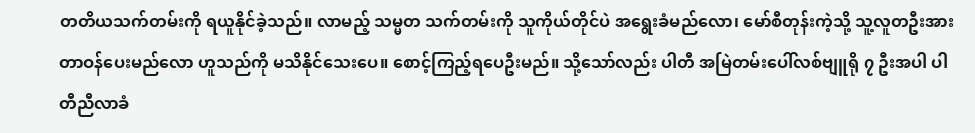တတိယသက်တမ်းကို ရယူနိုင်ခဲ့သည်။ လာမည့် သမ္မတ သက်တမ်းကို သူကိုယ်တိုင်ပဲ အရွေးခံမည်လော၊ မော်စီတုန်းကဲ့သို့ သူ့လူတဦးအား တာဝန်ပေးမည်လော ဟူသည်ကို မသိနိုင်သေးပေ။ စောင့်ကြည့်ရပေဦးမည်။ သို့သော်လည်း ပါတီ အမြဲတမ်းပေါ်လစ်ဗျူရို ၇ ဦးအပါ ပါတီညီလာခံ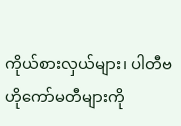ကိုယ်စားလှယ်များ၊ ပါတီဗဟိုကော်မတီများကို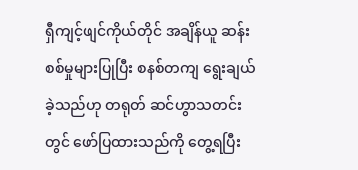ရှီကျင့်ဖျင်ကိုယ်တိုင် အချိန်ယူ ဆန်းစစ်မှုများပြုပြီး စနစ်တကျ ရွေးချယ်ခဲ့သည်ဟု တရုတ် ဆင်ဟွာသတင်းတွင် ဖော်ပြထားသည်ကို တွေ့ရပြီး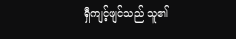ရှီကျင့်ဖျင်သည် သူ၏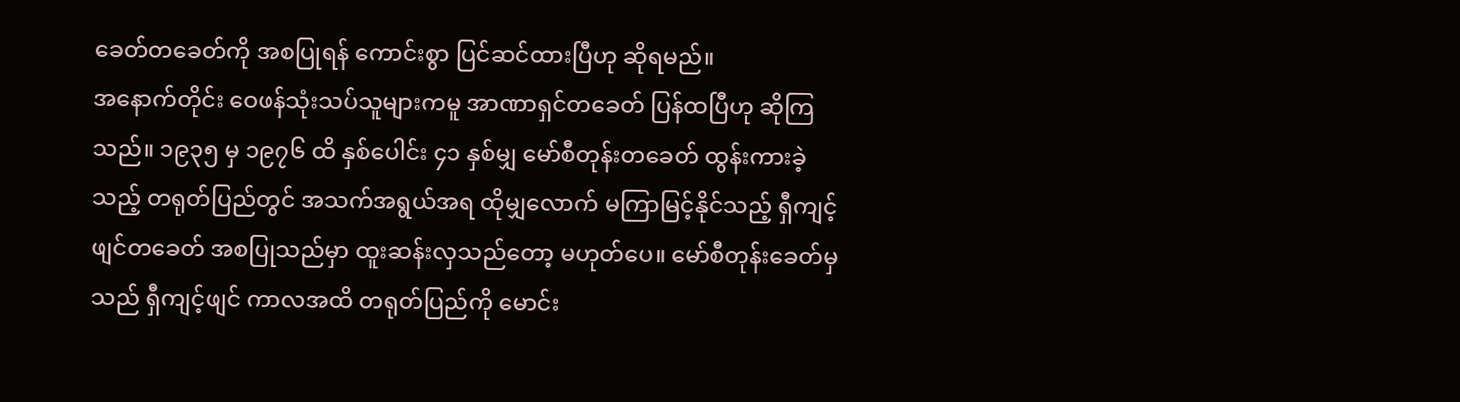ခေတ်တခေတ်ကို အစပြုရန် ကောင်းစွာ ပြင်ဆင်ထားပြီဟု ဆိုရမည်။
အနောက်တိုင်း ဝေဖန်သုံးသပ်သူများကမူ အာဏာရှင်တခေတ် ပြန်ထပြီဟု ဆိုကြသည်။ ၁၉၃၅ မှ ၁၉၇၆ ထိ နှစ်ပေါင်း ၄၁ နှစ်မျှ မော်စီတုန်းတခေတ် ထွန်းကားခဲ့သည့် တရုတ်ပြည်တွင် အသက်အရွယ်အရ ထိုမျှလောက် မကြာမြင့်နိုင်သည့် ရှီကျင့်ဖျင်တခေတ် အစပြုသည်မှာ ထူးဆန်းလှသည်တော့ မဟုတ်ပေ။ မော်စီတုန်းခေတ်မှသည် ရှီကျင့်ဖျင် ကာလအထိ တရုတ်ပြည်ကို မောင်း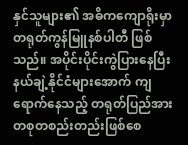နှင်သူများ၏ အဓိကကျောရိုးမှာ တရုတ်ကွန်မြူနစ်ပါတီ ဖြစ်သည်။ အပိုင်းပိုင်းကွဲပြားနေပြီး နယ်ချဲ့နိုင်ငံများအောက် ကျရောက်နေသည့် တရုတ်ပြည်အား တစုတစည်းတည်းဖြစ်စေ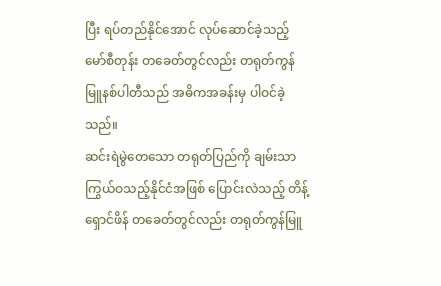ပြီး ရပ်တည်နိုင်အောင် လုပ်ဆောင်ခဲ့သည့် မော်စီတုန်း တခေတ်တွင်လည်း တရုတ်ကွန်မြူနစ်ပါတီသည် အဓိကအခန်းမှ ပါဝင်ခဲ့သည်။
ဆင်းရဲမွဲတေသော တရုတ်ပြည်ကို ချမ်းသာကြွယ်ဝသည့်နိုင်ငံအဖြစ် ပြောင်းလဲသည့် တိန့်ရှောင်ဖိန် တခေတ်တွင်လည်း တရုတ်ကွန်မြူ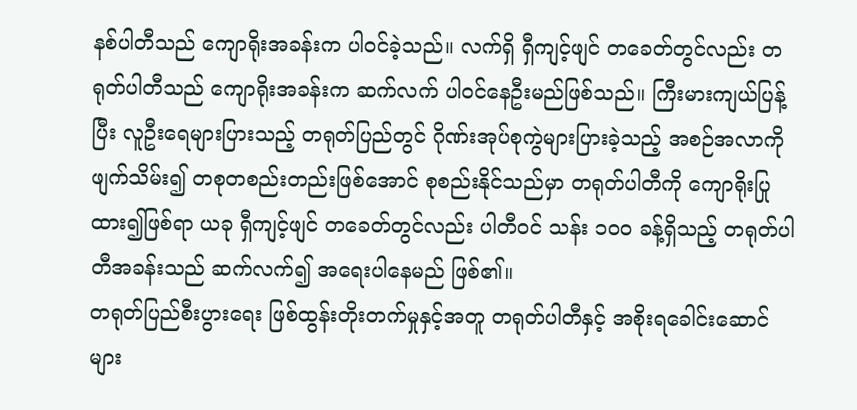နစ်ပါတီသည် ကျောရိုးအခန်းက ပါဝင်ခဲ့သည်။ လက်ရှိ ရှီကျင့်ဖျင် တခေတ်တွင်လည်း တရုတ်ပါတီသည် ကျောရိုးအခန်းက ဆက်လက် ပါဝင်နေဦးမည်ဖြစ်သည်။ ကြီးမားကျယ်ပြန့်ပြီး လူဦးရေများပြားသည့် တရုတ်ပြည်တွင် ဂိုဏ်းအုပ်စုကွဲများပြားခဲ့သည့် အစဉ်အလာကို ဖျက်သိမ်း၍ တစုတစည်းတည်းဖြစ်အောင် စုစည်းနိုင်သည်မှာ တရုတ်ပါတီကို ကျောရိုးပြုထား၍ဖြစ်ရာ ယခု ရှီကျင့်ဖျင် တခေတ်တွင်လည်း ပါတီဝင် သန်း ၁၀၀ ခန့်ရှိသည့် တရုတ်ပါတီအခန်းသည် ဆက်လက်၍ အရေးပါနေမည် ဖြစ်၏။
တရုတ်ပြည်စီးပွားရေး ဖြစ်ထွန်းတိုးတက်မှုနှင့်အတူ တရုတ်ပါတီနှင့် အစိုးရခေါင်းဆောင်များ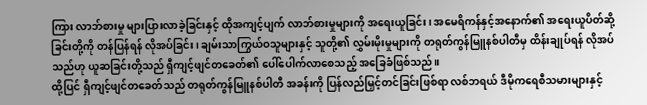ကြား လာဘ်စားမှု များပြားလာခဲ့ခြင်းနှင့် ထိုအကျင့်ပျက် လာဘ်စားမှုများကို အရေးယူခြင်း၊ အမေရိကန်နှင့်အနောက်၏ အရေးယူပိတ်ဆို့ခြင်းတို့ကို တန်ပြန်ရန် လိုအပ်ခြင်း၊ ချမ်းသာကြွယ်ဝသူများနှင့် သူတို့၏ လွှမ်းမိုးမှုများကို တရုတ်ကွန်မြူနစ်ပါတီမှ ထိန်းချုပ်ရန် လိုအပ်သည်ဟု ယူဆခြင်းတို့သည် ရှီကျင့်ဖျင်တခေတ်၏ ပေါ်ပေါက်လာစေသည့် အခြေခံဖြစ်သည်။
ထို့ပြင် ရှီကျင့်ဖျင်တခေတ်သည် တရုတ်ကွန်မြူနစ်ပါတီ အခန်းကို ပြန်လည်မြှင့်တင်ခြင်းဖြစ်ရာ လစ်ဘရယ် ဒီမိုကရေစီသမားများနှင့်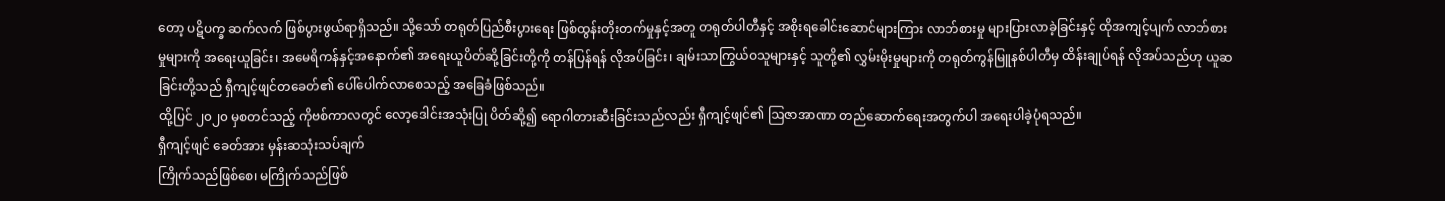တော့ ပဋိပက္ခ ဆက်လက် ဖြစ်ပွားဖွယ်ရာရှိသည်။ သို့သော် တရုတ်ပြည်စီးပွားရေး ဖြစ်ထွန်းတိုးတက်မှုနှင့်အတူ တရုတ်ပါတီနှင့် အစိုးရခေါင်းဆောင်များကြား လာဘ်စားမှု များပြားလာခဲ့ခြင်းနှင့် ထိုအကျင့်ပျက် လာဘ်စားမှုများကို အရေးယူခြင်း၊ အမေရိကန်နှင့်အနောက်၏ အရေးယူပိတ်ဆို့ခြင်းတို့ကို တန်ပြန်ရန် လိုအပ်ခြင်း၊ ချမ်းသာကြွယ်ဝသူများနှင့် သူတို့၏ လွှမ်းမိုးမှုများကို တရုတ်ကွန်မြူနစ်ပါတီမှ ထိန်းချုပ်ရန် လိုအပ်သည်ဟု ယူဆခြင်းတို့သည် ရှီကျင့်ဖျင်တခေတ်၏ ပေါ်ပေါက်လာစေသည့် အခြေခံဖြစ်သည်။
ထို့ပြင် ၂၀၂၀ မှစတင်သည့် ကိုဗစ်ကာလတွင် လော့ဒေါင်းအသုံးပြု ပိတ်ဆို့၍ ရောဂါတားဆီးခြင်းသည်လည်း ရှီကျင့်ဖျင်၏ ဩဇာအာဏာ တည်ဆောက်ရေးအတွက်ပါ အရေးပါခဲ့ပုံရသည်။
ရှီကျင့်ဖျင် ခေတ်အား မှန်းဆသုံးသပ်ချက်
ကြိုက်သည်ဖြစ်စေ၊ မကြိုက်သည်ဖြစ်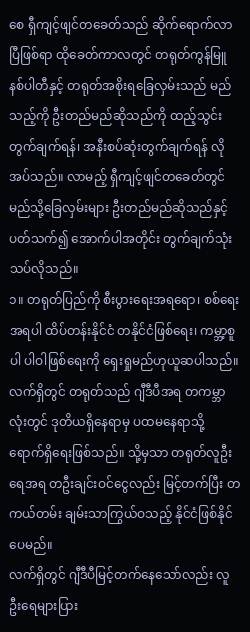စေ ရှီကျင့်ဖျင်တခေတ်သည် ဆိုက်ရောက်လာပြီဖြစ်ရာ ထိုခေတ်ကာလတွင် တရုတ်ကွန်မြူနစ်ပါတီနှင့် တရုတ်အစိုးရခြေလှမ်းသည် မည်သည့်ကို ဦးတည်မည်ဆိုသည်ကို ထည့်သွင်းတွက်ချက်ရန်၊ အနီးစပ်ဆုံးတွက်ချက်ရန် လိုအပ်သည်။ လာမည့် ရှီကျင့်ဖျင်တခေတ်တွင် မည်သို့ခြေလှမ်းများ ဦးတည်မည်ဆိုသည်နှင့် ပတ်သက်၍ အောက်ပါအတိုင်း တွက်ချက်သုံးသပ်လိုသည်။
၁။ တရုတ်ပြည်ကို စီးပွားရေးအရရော၊ စစ်ရေးအရပါ ထိပ်တန်းနိုင်ငံ တနိုင်ငံဖြစ်ရေး၊ ကမ္ဘာ့စူပါ ပါဝါဖြစ်ရေးကို ရှေးရှုမည်ဟုယူဆပါသည်။ လက်ရှိတွင် တရုတ်သည် ဂျီဒီပီအရ တကမ္ဘာလုံးတွင် ဒုတိယရှိနေရာမှ ပထမနေရာသို့ ရောက်ရှိရေးဖြစ်သည်။ သို့မှသာ တရုတ်လူဦးရေအရ တဦးချင်းဝင်ငွေလည်း မြင့်တက်ပြီး တကယ်တမ်း ချမ်းသာကြွယ်ဝသည့် နိုင်ငံဖြစ်နိုင်ပေမည်။
လက်ရှိတွင် ဂျီဒီပီမြင့်တက်နေသော်လည်း လူဦးရေများပြား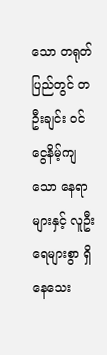သော တရုတ်ပြည်တွင် တဦးချင်း ဝင်ငွေနိမ့်ကျသော နေရာများနှင့် လူဦးရေများစွာ ရှိနေသေး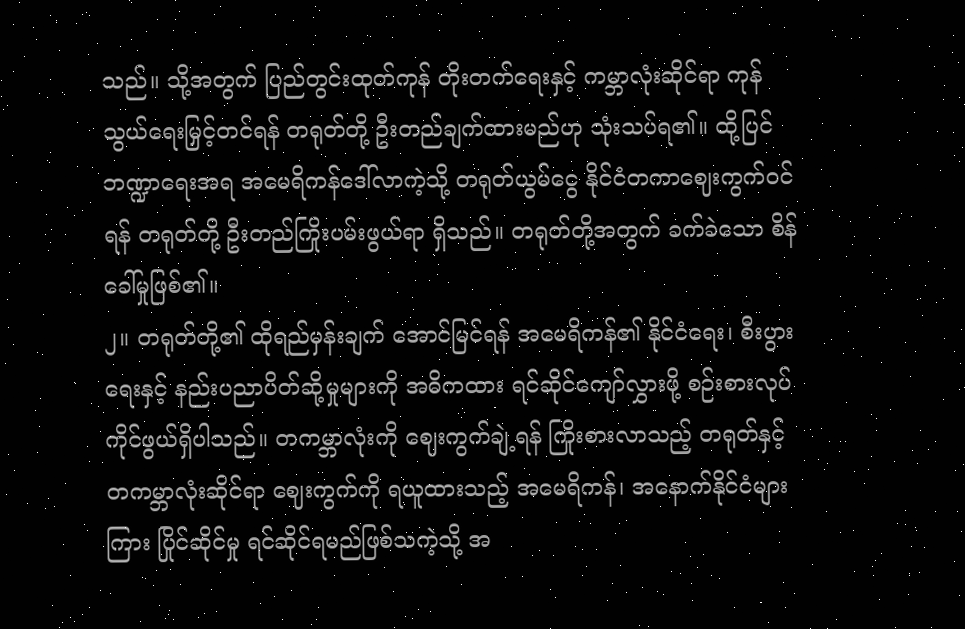သည်။ သို့အတွက် ပြည်တွင်းထုတ်ကုန် တိုးတက်ရေးနှင့် ကမ္ဘာလုံးဆိုင်ရာ ကုန်သွယ်ရေးမြှင့်တင်ရန် တရုတ်တို့ ဦးတည်ချက်ထားမည်ဟု သုံးသပ်ရ၏။ ထို့ပြင် ဘဏ္ဍာရေးအရ အမေရိကန်ဒေါ်လာကဲ့သို့ တရုတ်ယွမ်ငွေ နိုင်ငံတကာဈေးကွက်ဝင်ရန် တရုတ်တို့ ဦးတည်ကြိုးပမ်းဖွယ်ရာ ရှိသည်။ တရုတ်တို့အတွက် ခက်ခဲသော စိန်ခေါ်မှုဖြစ်၏။
၂။ တရုတ်တို့၏ ထိုရည်မှန်းချက် အောင်မြင်ရန် အမေရိကန်၏ နိုင်ငံရေး၊ စီးပွားရေးနှင့် နည်းပညာပိတ်ဆို့မှုများကို အဓိကထား ရင်ဆိုင်ကျော်လွှားဖို့ စဉ်းစားလုပ်ကိုင်ဖွယ်ရှိပါသည်။ တကမ္ဘာလုံးကို ဈေးကွက်ချဲ့ရန် ကြိုးစားလာသည့် တရုတ်နှင့် တကမ္ဘာလုံးဆိုင်ရာ ဈေးကွက်ကို ရယူထားသည့် အမေရိကန်၊ အနောက်နိုင်ငံများကြား ပြိုင်ဆိုင်မှု ရင်ဆိုင်ရမည်ဖြစ်သကဲ့သို့ အ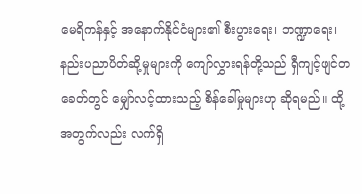မေရိကန်နှင့် အနောက်နိုင်ငံများ၏ စီးပွားရေး၊ ဘဏ္ဍာရေး၊ နည်းပညာပိတ်ဆို့မှုများကို ကျော်လွှားရန်တို့သည် ရှီကျင့်ဖျင်တခေတ်တွင် မျှော်လင့်ထားသည့် စိန်ခေါ်မှုများဟု ဆိုရမည်။ ထို့အတွက်လည်း လက်ရှိ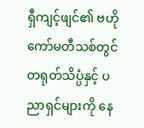ရှီကျင့်ဖျင်၏ ဗဟိုကော်မတီသစ်တွင် တရုတ်သိပ္ပံနှင့် ပညာရှင်များကို နေ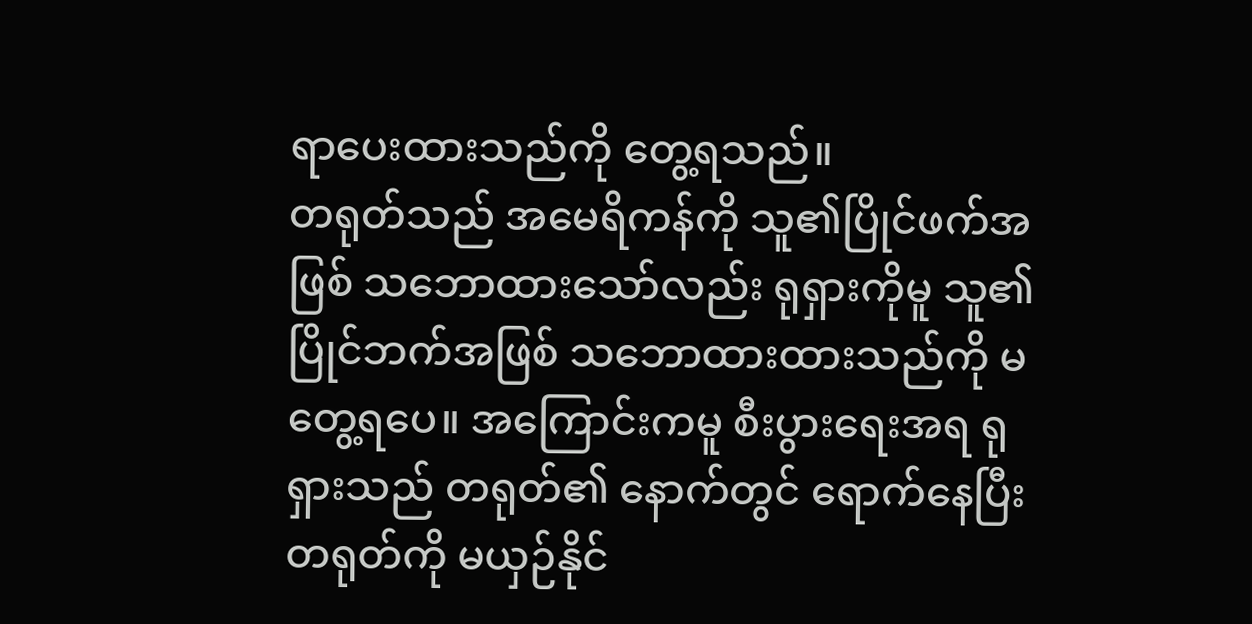ရာပေးထားသည်ကို တွေ့ရသည်။
တရုတ်သည် အမေရိကန်ကို သူ၏ပြိုင်ဖက်အဖြစ် သဘောထားသော်လည်း ရုရှားကိုမူ သူ၏ပြိုင်ဘက်အဖြစ် သဘောထားထားသည်ကို မတွေ့ရပေ။ အကြောင်းကမူ စီးပွားရေးအရ ရုရှားသည် တရုတ်၏ နောက်တွင် ရောက်နေပြီး တရုတ်ကို မယှဉ်နိုင်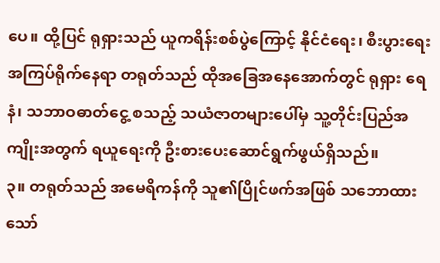ပေ။ ထို့ပြင် ရုရှားသည် ယူကရိန်းစစ်ပွဲကြောင့် နိုင်ငံရေး၊ စီးပွားရေး အကြပ်ရိုက်နေရာ တရုတ်သည် ထိုအခြေအနေအောက်တွင် ရုရှား ရေနံ၊ သဘာဝဓာတ်ငွေ့ စသည့် သယံဇာတများပေါ်မှ သူ့တိုင်းပြည်အကျိုးအတွက် ရယူရေးကို ဦးစားပေးဆောင်ရွက်ဖွယ်ရှိသည်။
၃။ တရုတ်သည် အမေရိကန်ကို သူ၏ပြိုင်ဖက်အဖြစ် သဘောထားသော်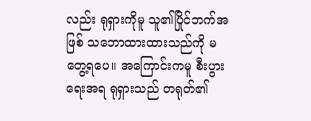လည်း ရုရှားကိုမူ သူ၏ပြိုင်ဘက်အဖြစ် သဘောထားထားသည်ကို မတွေ့ရပေ။ အကြောင်းကမူ စီးပွားရေးအရ ရုရှားသည် တရုတ်၏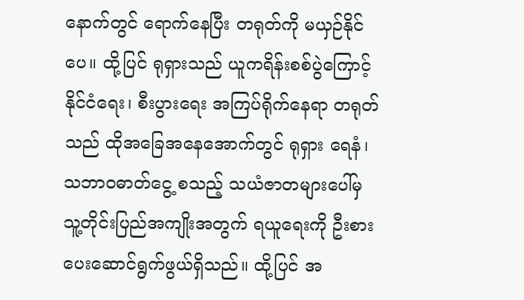နောက်တွင် ရောက်နေပြီး တရုတ်ကို မယှဉ်နိုင်ပေ။ ထို့ပြင် ရုရှားသည် ယူကရိန်းစစ်ပွဲကြောင့် နိုင်ငံရေး၊ စီးပွားရေး အကြပ်ရိုက်နေရာ တရုတ်သည် ထိုအခြေအနေအောက်တွင် ရုရှား ရေနံ၊ သဘာဝဓာတ်ငွေ့ စသည့် သယံဇာတများပေါ်မှ သူ့တိုင်းပြည်အကျိုးအတွက် ရယူရေးကို ဦးစားပေးဆောင်ရွက်ဖွယ်ရှိသည်။ ထို့ပြင် အ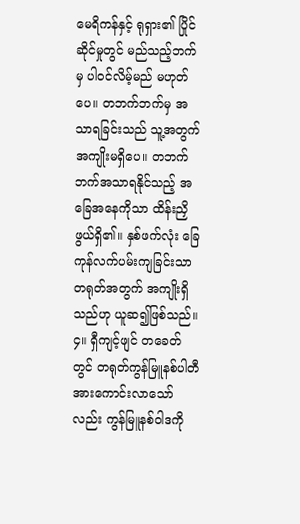မေရိကန်နှင့် ရုရှား၏ ပြိုင်ဆိုင်မှုတွင် မည်သည့်ဘက်မှ ပါဝင်လိမ့်မည် မဟုတ်ပေ။ တဘက်ဘက်မှ အသာရခြင်းသည် သူ့အတွက် အကျိုးမရှိပေ။ တဘက်ဘက်အသာရနိုင်သည့် အခြေအနေကိုသာ ထိန်းညှိဖွယ်ရှိ၏။ နှစ်ဖက်လုံး ခြေကုန်လက်ပမ်းကျခြင်းသာ တရုတ်အတွက် အကျိုးရှိသည်ဟု ယူဆ၍ဖြစ်သည်။
၄။ ရှီကျင့်ဖျင် တခေတ်တွင် တရုတ်ကွန်မြူနစ်ပါတီ အားကောင်းလာသော်လည်း ကွန်မြူနစ်ဝါဒကို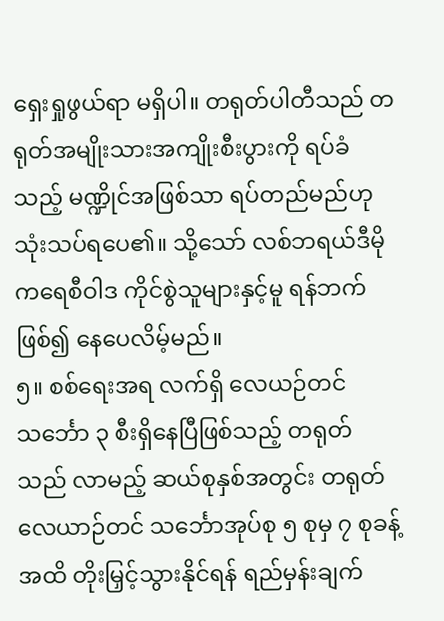ရှေးရှုဖွယ်ရာ မရှိပါ။ တရုတ်ပါတီသည် တရုတ်အမျိုးသားအကျိုးစီးပွားကို ရပ်ခံသည့် မဏ္ဍိုင်အဖြစ်သာ ရပ်တည်မည်ဟု သုံးသပ်ရပေ၏။ သို့သော် လစ်ဘရယ်ဒီမိုကရေစီဝါဒ ကိုင်စွဲသူများနှင့်မူ ရန်ဘက်ဖြစ်၍ နေပေလိမ့်မည်။
၅။ စစ်ရေးအရ လက်ရှိ လေယဉ်တင်သင်္ဘော ၃ စီးရှိနေပြီဖြစ်သည့် တရုတ်သည် လာမည့် ဆယ်စုနှစ်အတွင်း တရုတ်လေယာဉ်တင် သင်္ဘောအုပ်စု ၅ စုမှ ၇ စုခန့်အထိ တိုးမြှင့်သွားနိုင်ရန် ရည်မှန်းချက်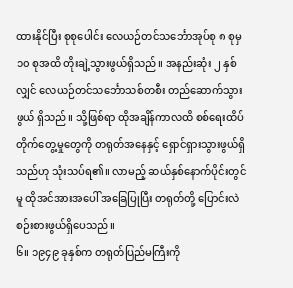ထားနိုင်ပြီး စုစုပေါင်း လေယဉ်တင်သင်္ဘောအုပ်စု ၈ စုမှ ၁၀ စုအထိ တိုးချဲ့သွားဖွယ်ရှိသည်။ အနည်းဆုံး ၂ နှစ်လျှင် လေယဉ်တင်သင်္ဘောသစ်တစီး တည်ဆောက်သွားဖွယ် ရှိသည်။ သို့ဖြစ်ရာ ထိုအချိန်ကာလထိ စစ်ရေးထိပ်တိုက်တွေ့မှုတွေကို တရုတ်အနေနှင့် ရှောင်ရှားသွားဖွယ်ရှိသည်ဟု သုံးသပ်ရ၏။ လာမည့် ဆယ်နှစ်နောက်ပိုင်းတွင်မူ ထိုအင်အားအပေါ် အခြေပြုပြီး တရုတ်တို့ ပြောင်းလဲစဉ်းစားဖွယ်ရှိပေသည်။
၆။ ၁၉၄၉ ခုနှစ်က တရုတ်ပြည်မကြီးကို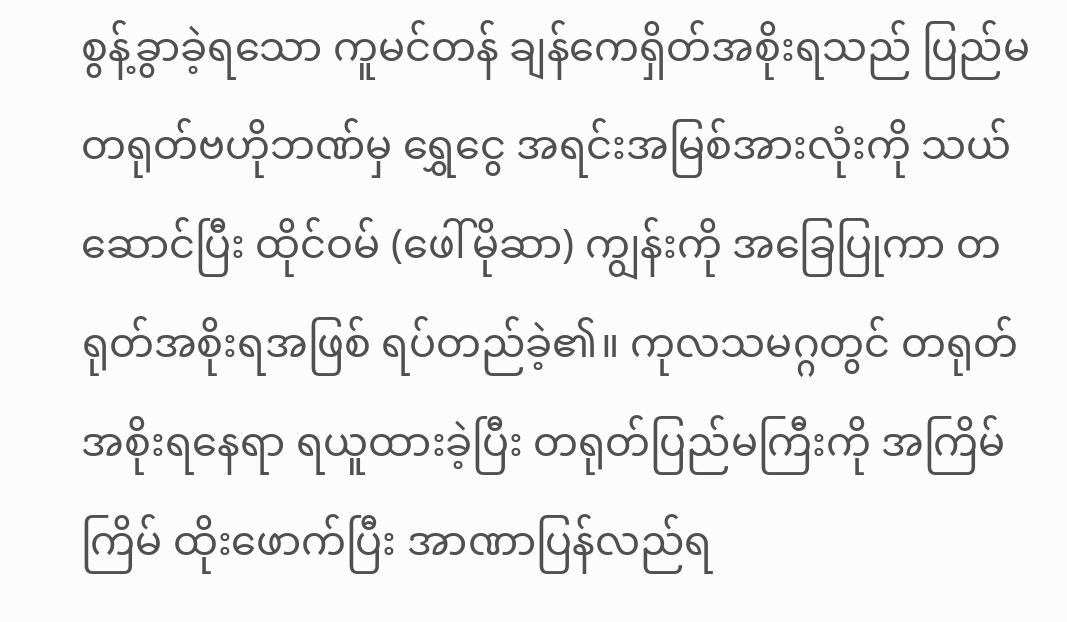စွန့်ခွာခဲ့ရသော ကူမင်တန် ချန်ကေရှိတ်အစိုးရသည် ပြည်မ တရုတ်ဗဟိုဘဏ်မှ ရွှေငွေ အရင်းအမြစ်အားလုံးကို သယ်ဆောင်ပြီး ထိုင်ဝမ် (ဖေါ်မိုဆာ) ကျွန်းကို အခြေပြုကာ တရုတ်အစိုးရအဖြစ် ရပ်တည်ခဲ့၏။ ကုလသမဂ္ဂတွင် တရုတ်အစိုးရနေရာ ရယူထားခဲ့ပြီး တရုတ်ပြည်မကြီးကို အကြိမ်ကြိမ် ထိုးဖောက်ပြီး အာဏာပြန်လည်ရ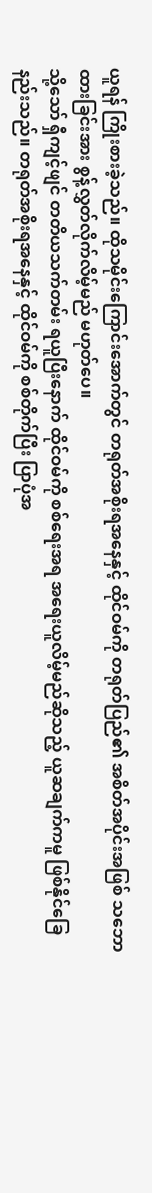ယူရန် ကြိုးစားခဲ့သည်။ ထိုသမိုင်းကြောင်းအောက်တွင် တရုတ်အစိုးရအနေနှင့် ထိုင်ဝမ်ကို တရုတ်ပြည်၏ အစိတ်အပိုင်းအဖြစ် သဘောထားခြင်းအား စွန့်လွှတ်လိုက်လိမ့်မည် မဟုတ်ပေ။
သို့သော် ရှီကျင့်ဖျင် တတိယသက်တမ်း ရယူပြီးနောက် ထိုင်ဝမ်ကို စစ်ရေးအရ အရေးယူလိမ့်မည်ဆိုသည့် ယူဆချက်ကမူ ဖြစ်နိုင်ခြေနည်းသည်။ တရုတ်အစိုးရအနေနှင့် ထိုင်ဝမ်ကို စစ်တိုက်ပြီး ပြာပုံအ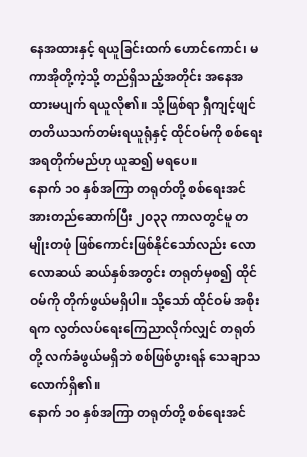နေအထားနှင့် ရယူခြင်းထက် ဟောင်ကောင်၊ မကာအိုတို့ကဲ့သို့ တည်ရှိသည့်အတိုင်း အနေအထားမပျက် ရယူလို၏။ သို့ဖြစ်ရာ ရှီကျင့်ဖျင် တတိယသက်တမ်းရယူရုံနှင့် ထိုင်ဝမ်ကို စစ်ရေးအရတိုက်မည်ဟု ယူဆ၍ မရပေ။
နောက် ၁၀ နှစ်အကြာ တရုတ်တို့ စစ်ရေးအင်အားတည်ဆောက်ပြီး ၂၀၃၃ ကာလတွင်မူ တမျိုးတဖုံ ဖြစ်ကောင်းဖြစ်နိုင်သော်လည်း လောလောဆယ် ဆယ်နှစ်အတွင်း တရုတ်မှစ၍ ထိုင်ဝမ်ကို တိုက်ဖွယ်မရှိပါ။ သို့သော် ထိုင်ဝမ် အစိုးရက လွတ်လပ်ရေးကြေညာလိုက်လျှင် တရုတ်တို့ လက်ခံဖွယ်မရှိဘဲ စစ်ဖြစ်ပွားရန် သေချာသလောက်ရှိ၏။
နောက် ၁၀ နှစ်အကြာ တရုတ်တို့ စစ်ရေးအင်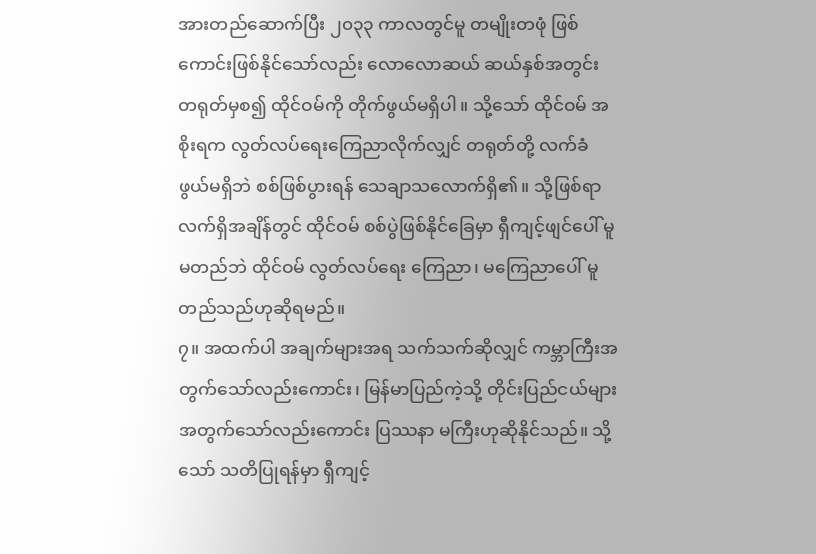အားတည်ဆောက်ပြီး ၂၀၃၃ ကာလတွင်မူ တမျိုးတဖုံ ဖြစ်ကောင်းဖြစ်နိုင်သော်လည်း လောလောဆယ် ဆယ်နှစ်အတွင်း တရုတ်မှစ၍ ထိုင်ဝမ်ကို တိုက်ဖွယ်မရှိပါ။ သို့သော် ထိုင်ဝမ် အစိုးရက လွတ်လပ်ရေးကြေညာလိုက်လျှင် တရုတ်တို့ လက်ခံဖွယ်မရှိဘဲ စစ်ဖြစ်ပွားရန် သေချာသလောက်ရှိ၏။ သို့ဖြစ်ရာ လက်ရှိအချိန်တွင် ထိုင်ဝမ် စစ်ပွဲဖြစ်နိုင်ခြေမှာ ရှီကျင့်ဖျင်ပေါ် မူမတည်ဘဲ ထိုင်ဝမ် လွတ်လပ်ရေး ကြေညာ၊ မကြေညာပေါ် မူတည်သည်ဟုဆိုရမည်။
၇။ အထက်ပါ အချက်များအရ သက်သက်ဆိုလျှင် ကမ္ဘာကြီးအတွက်သော်လည်းကောင်း၊ မြန်မာပြည်ကဲ့သို့ တိုင်းပြည်ငယ်များအတွက်သော်လည်းကောင်း ပြဿနာ မကြီးဟုဆိုနိုင်သည်။ သို့သော် သတိပြုရန်မှာ ရှီကျင့်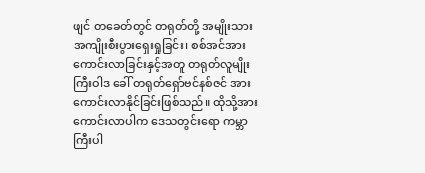ဖျင် တခေတ်တွင် တရုတ်တို့ အမျိုးသားအကျိုးစီးပွားရှေးရှုခြင်း၊ စစ်အင်အား ကောင်းလာခြင်းနှင့်အတူ တရုတ်လူမျိုးကြီးဝါဒ ခေါ် တရုတ်ရှော်ဗင်နစ်ဇင် အားကောင်းလာနိုင်ခြင်းဖြစ်သည်။ ထိုသို့အားကောင်းလာပါက ဒေသတွင်းရော ကမ္ဘာကြီးပါ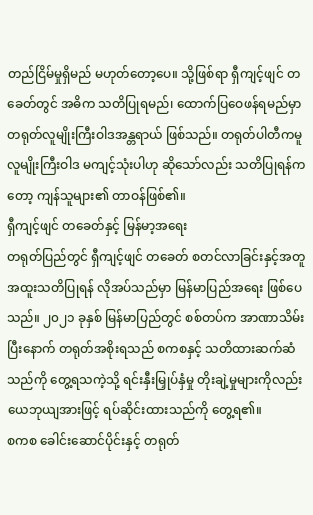တည်ငြိမ်မှုရှိမည် မဟုတ်တော့ပေ။ သို့ဖြစ်ရာ ရှီကျင့်ဖျင် တခေတ်တွင် အဓိက သတိပြုရမည်၊ ထောက်ပြဝေဖန်ရမည်မှာ တရုတ်လူမျိုးကြီးဝါဒအန္တရာယ် ဖြစ်သည်။ တရုတ်ပါတီကမူ လူမျိုးကြီးဝါဒ မကျင့်သုံးပါဟု ဆိုသော်လည်း သတိပြုရန်ကတော့ ကျန်သူများ၏ တာဝန်ဖြစ်၏။
ရှီကျင့်ဖျင် တခေတ်နှင့် မြန်မာ့အရေး
တရုတ်ပြည်တွင် ရှီကျင့်ဖျင် တခေတ် စတင်လာခြင်းနှင့်အတူ အထူးသတိပြုရန် လိုအပ်သည်မှာ မြန်မာပြည်အရေး ဖြစ်ပေသည်။ ၂၀၂၁ ခုနှစ် မြန်မာပြည်တွင် စစ်တပ်က အာဏာသိမ်းပြီးနောက် တရုတ်အစိုးရသည် စကစနှင့် သတိထားဆက်ဆံသည်ကို တွေ့ရသကဲ့သို့ ရင်းနှီးမြှုပ်နှံမှု တိုးချဲ့မှုများကိုလည်း ယေဘုယျအားဖြင့် ရပ်ဆိုင်းထားသည်ကို တွေ့ရ၏။
စကစ ခေါင်းဆောင်ပိုင်းနှင့် တရုတ်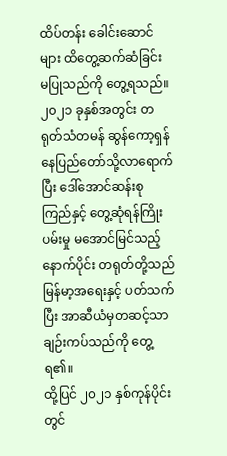ထိပ်တန်း ခေါင်းဆောင်များ ထိတွေ့ဆက်ဆံခြင်း မပြုသည်ကို တွေ့ရသည်။ ၂၀၂၁ ခုနှစ်အတွင်း တရုတ်သံတမန် ဆွန်ကော့ရှန် နေပြည်တော်သို့လာရောက်ပြီး ဒေါ်အောင်ဆန်းစုကြည်နှင့် တွေ့ဆုံရန်ကြိုးပမ်းမှု မအောင်မြင်သည့်နောက်ပိုင်း တရုတ်တို့သည် မြန်မာ့အရေးနှင့် ပတ်သက်ပြီး အာဆီယံမှတဆင့်သာ ချဉ်းကပ်သည်ကို တွေ့ရ၏။
ထို့ပြင် ၂၀၂၁ နှစ်ကုန်ပိုင်းတွင်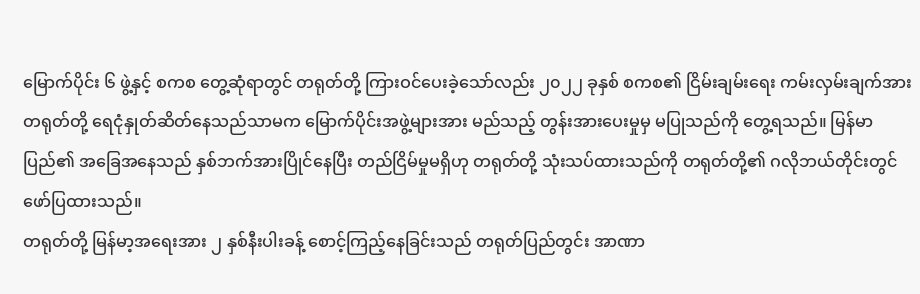မြောက်ပိုင်း ၆ ဖွဲ့နှင့် စကစ တွေ့ဆုံရာတွင် တရုတ်တို့ ကြားဝင်ပေးခဲ့သော်လည်း ၂၀၂၂ ခုနှစ် စကစ၏ ငြိမ်းချမ်းရေး ကမ်းလှမ်းချက်အား တရုတ်တို့ ရေငုံနှုတ်ဆိတ်နေသည်သာမက မြောက်ပိုင်းအဖွဲ့များအား မည်သည့် တွန်းအားပေးမှုမှ မပြုသည်ကို တွေ့ရသည်။ မြန်မာပြည်၏ အခြေအနေသည် နှစ်ဘက်အားပြိုင်နေပြီး တည်ငြိမ်မှုမရှိဟု တရုတ်တို့ သုံးသပ်ထားသည်ကို တရုတ်တို့၏ ဂလိုဘယ်တိုင်းတွင် ဖော်ပြထားသည်။
တရုတ်တို့ မြန်မာ့အရေးအား ၂ နှစ်နီးပါးခန့် စောင့်ကြည့်နေခြင်းသည် တရုတ်ပြည်တွင်း အာဏာ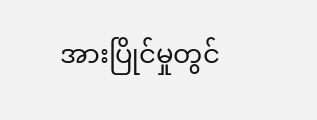အားပြိုင်မှုတွင်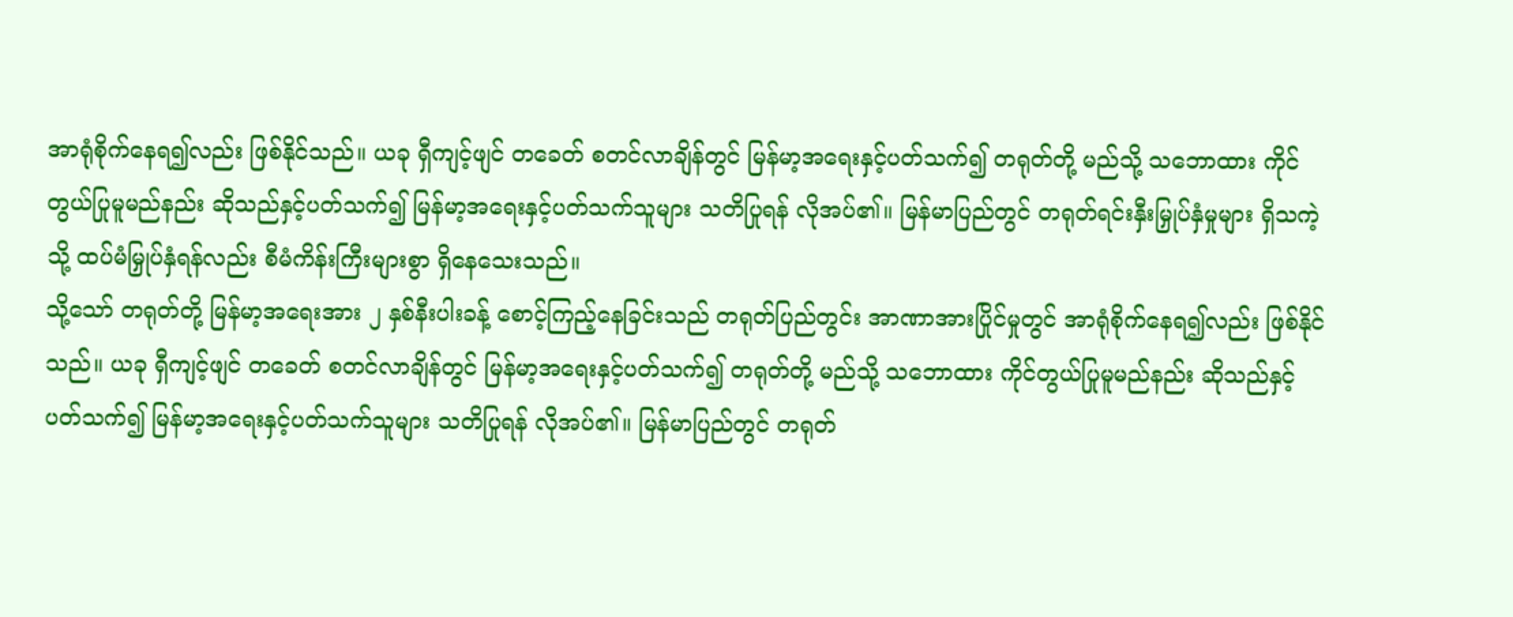အာရုံစိုက်နေရ၍လည်း ဖြစ်နိုင်သည်။ ယခု ရှီကျင့်ဖျင် တခေတ် စတင်လာချိန်တွင် မြန်မာ့အရေးနှင့်ပတ်သက်၍ တရုတ်တို့ မည်သို့ သဘောထား ကိုင်တွယ်ပြုမူမည်နည်း ဆိုသည်နှင့်ပတ်သက်၍ မြန်မာ့အရေးနှင့်ပတ်သက်သူများ သတိပြုရန် လိုအပ်၏။ မြန်မာပြည်တွင် တရုတ်ရင်းနှီးမြှုပ်နှံမှုများ ရှိသကဲ့သို့ ထပ်မံမြှုပ်နှံရန်လည်း စီမံကိန်းကြီးများစွာ ရှိနေသေးသည်။
သို့သော် တရုတ်တို့ မြန်မာ့အရေးအား ၂ နှစ်နီးပါးခန့် စောင့်ကြည့်နေခြင်းသည် တရုတ်ပြည်တွင်း အာဏာအားပြိုင်မှုတွင် အာရုံစိုက်နေရ၍လည်း ဖြစ်နိုင်သည်။ ယခု ရှီကျင့်ဖျင် တခေတ် စတင်လာချိန်တွင် မြန်မာ့အရေးနှင့်ပတ်သက်၍ တရုတ်တို့ မည်သို့ သဘောထား ကိုင်တွယ်ပြုမူမည်နည်း ဆိုသည်နှင့်ပတ်သက်၍ မြန်မာ့အရေးနှင့်ပတ်သက်သူများ သတိပြုရန် လိုအပ်၏။ မြန်မာပြည်တွင် တရုတ်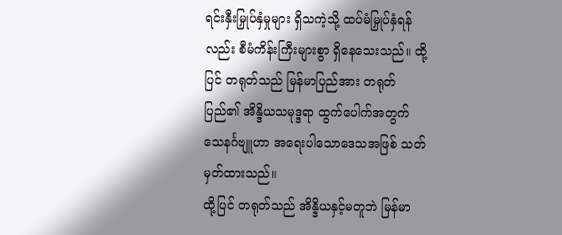ရင်းနှီးမြှုပ်နှံမှုများ ရှိသကဲ့သို့ ထပ်မံမြှုပ်နှံရန်လည်း စီမံကိန်းကြီးများစွာ ရှိနေသေးသည်။ ထို့ပြင် တရုတ်သည် မြန်မာပြည်အား တရုတ်ပြည်၏ အိန္ဒိယသမုဒ္ဒရာ ထွက်ပေါက်အတွက် သေနင်္ဂဗျူဟာ အရေးပါသောဒေသအဖြစ် သတ်မှတ်ထားသည်။
ထို့ပြင် တရုတ်သည် အိန္ဒိယနှင့်မတူဘဲ မြန်မာ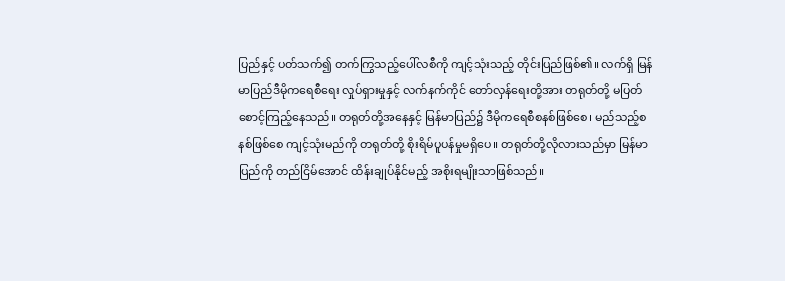ပြည်နှင့် ပတ်သက်၍ တက်ကြွသည့်ပေါ်လစီကို ကျင့်သုံးသည့် တိုင်းပြည်ဖြစ်၏။ လက်ရှိ မြန်မာပြည်ဒီမိုကရေစီရေး လှုပ်ရှားမှုနှင့် လက်နက်ကိုင် တော်လှန်ရေးတို့အား တရုတ်တို့ မပြတ်စောင့်ကြည့်နေသည်။ တရုတ်တို့အနေနှင့် မြန်မာပြည်၌ ဒီမိုကရေစီစနစ်ဖြစ်စေ၊ မည်သည့်စနစ်ဖြစ်စေ ကျင့်သုံးမည်ကို တရုတ်တို့ စိုးရိမ်ပူပန်မှုမရှိပေ။ တရုတ်တို့လိုလားသည်မှာ မြန်မာပြည်ကို တည်ငြိမ်အောင် ထိန်းချုပ်နိုင်မည့် အစိုးရမျိုးသာဖြစ်သည်။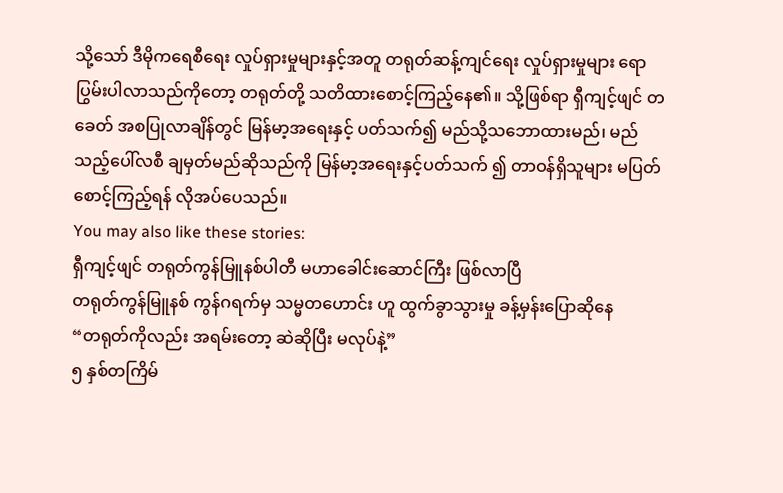သို့သော် ဒီမိုကရေစီရေး လှုပ်ရှားမှုများနှင့်အတူ တရုတ်ဆန့်ကျင်ရေး လှုပ်ရှားမှုများ ရောပြွမ်းပါလာသည်ကိုတော့ တရုတ်တို့ သတိထားစောင့်ကြည့်နေ၏။ သို့ဖြစ်ရာ ရှီကျင့်ဖျင် တခေတ် အစပြုလာချိန်တွင် မြန်မာ့အရေးနှင့် ပတ်သက်၍ မည်သို့သဘောထားမည်၊ မည်သည့်ပေါ်လစီ ချမှတ်မည်ဆိုသည်ကို မြန်မာ့အရေးနှင့်ပတ်သက် ၍ တာဝန်ရှိသူများ မပြတ်စောင့်ကြည့်ရန် လိုအပ်ပေသည်။
You may also like these stories:
ရှီကျင့်ဖျင် တရုတ်ကွန်မြူနစ်ပါတီ မဟာခေါင်းဆောင်ကြီး ဖြစ်လာပြီ
တရုတ်ကွန်မြူနစ် ကွန်ဂရက်မှ သမ္မတဟောင်း ဟူ ထွက်ခွာသွားမှု ခန့်မှန်းပြောဆိုနေ
“တရုတ်ကိုလည်း အရမ်းတော့ ဆဲဆိုပြီး မလုပ်နဲ့”
၅ နှစ်တကြိမ်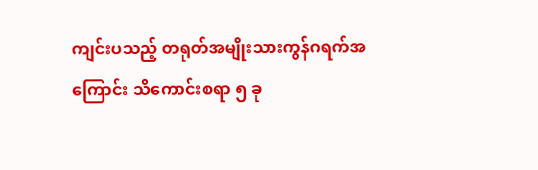ကျင်းပသည့် တရုတ်အမျိုးသားကွန်ဂရက်အကြောင်း သိကောင်းစရာ ၅ ခု